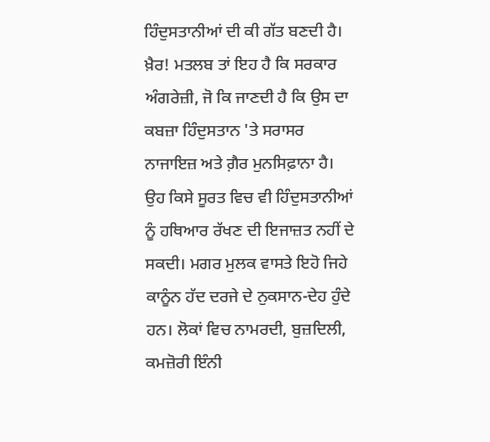ਹਿੰਦੁਸਤਾਨੀਆਂ ਦੀ ਕੀ ਗੱਤ ਬਣਦੀ ਹੈ। ਖ਼ੈਰ! ਮਤਲਬ ਤਾਂ ਇਹ ਹੈ ਕਿ ਸਰਕਾਰ ਅੰਗਰੇਜ਼ੀ, ਜੋ ਕਿ ਜਾਣਦੀ ਹੈ ਕਿ ਉਸ ਦਾ ਕਬਜ਼ਾ ਹਿੰਦੁਸਤਾਨ 'ਤੇ ਸਰਾਸਰ ਨਾਜਾਇਜ਼ ਅਤੇ ਗ਼ੈਰ ਮੁਨਸਿਫ਼ਾਨਾ ਹੈ। ਉਹ ਕਿਸੇ ਸੂਰਤ ਵਿਚ ਵੀ ਹਿੰਦੁਸਤਾਨੀਆਂ ਨੂੰ ਹਥਿਆਰ ਰੱਖਣ ਦੀ ਇਜਾਜ਼ਤ ਨਹੀਂ ਦੇ ਸਕਦੀ। ਮਗਰ ਮੁਲਕ ਵਾਸਤੇ ਇਹੋ ਜਿਹੇ ਕਾਨੂੰਨ ਹੱਦ ਦਰਜੇ ਦੇ ਨੁਕਸਾਨ-ਦੇਹ ਹੁੰਦੇ ਹਨ। ਲੋਕਾਂ ਵਿਚ ਨਾਮਰਦੀ, ਬੁਜ਼ਦਿਲੀ, ਕਮਜ਼ੋਰੀ ਇੰਨੀ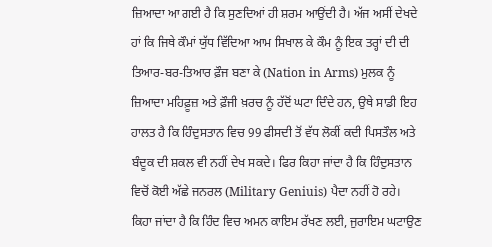ਜ਼ਿਆਦਾ ਆ ਗਈ ਹੈ ਕਿ ਸੁਣਦਿਆਂ ਹੀ ਸ਼ਰਮ ਆਉਂਦੀ ਹੈ। ਅੱਜ ਅਸੀਂ ਦੇਖਦੇ ਹਾਂ ਕਿ ਜਿਥੇ ਕੌਮਾਂ ਯੁੱਧ ਵਿੱਦਿਆ ਆਮ ਸਿਖਾਲ ਕੇ ਕੌਮ ਨੂੰ ਇਕ ਤਰ੍ਹਾਂ ਦੀ ਦੀ ਤਿਆਰ-ਬਰ-ਤਿਆਰ ਫ਼ੌਜ ਬਣਾ ਕੇ (Nation in Arms) ਮੁਲਕ ਨੂੰ ਜ਼ਿਆਦਾ ਮਹਿਫ਼ੂਜ਼ ਅਤੇ ਫ਼ੌਜੀ ਖ਼ਰਚ ਨੂੰ ਹੱਦੋਂ ਘਟਾ ਦਿੰਦੇ ਹਨ, ਉਥੇ ਸਾਡੀ ਇਹ ਹਾਲਤ ਹੈ ਕਿ ਹਿੰਦੁਸਤਾਨ ਵਿਚ 99 ਫੀਸਦੀ ਤੋਂ ਵੱਧ ਲੋਕੀਂ ਕਦੀ ਪਿਸਤੌਲ ਅਤੇ ਬੰਦੂਕ ਦੀ ਸ਼ਕਲ ਵੀ ਨਹੀਂ ਦੇਖ ਸਕਦੇ। ਫਿਰ ਕਿਹਾ ਜਾਂਦਾ ਹੈ ਕਿ ਹਿੰਦੁਸਤਾਨ ਵਿਚੋਂ ਕੋਈ ਅੱਛੇ ਜਨਰਲ (Military Geniuis) ਪੈਦਾ ਨਹੀਂ ਹੋ ਰਹੇ।
ਕਿਹਾ ਜਾਂਦਾ ਹੈ ਕਿ ਹਿੰਦ ਵਿਚ ਅਮਨ ਕਾਇਮ ਰੱਖਣ ਲਈ, ਜੁਰਾਇਮ ਘਟਾਉਣ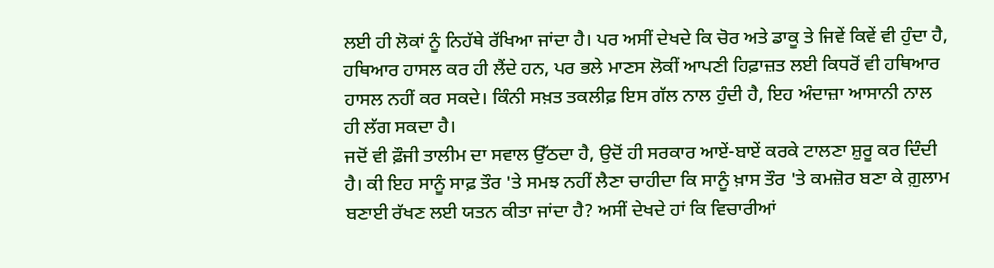ਲਈ ਹੀ ਲੋਕਾਂ ਨੂੰ ਨਿਹੱਥੇ ਰੱਖਿਆ ਜਾਂਦਾ ਹੈ। ਪਰ ਅਸੀਂ ਦੇਖਦੇ ਕਿ ਚੋਰ ਅਤੇ ਡਾਕੂ ਤੇ ਜਿਵੇਂ ਕਿਵੇਂ ਵੀ ਹੁੰਦਾ ਹੈ, ਹਥਿਆਰ ਹਾਸਲ ਕਰ ਹੀ ਲੈਂਦੇ ਹਨ, ਪਰ ਭਲੇ ਮਾਣਸ ਲੋਕੀਂ ਆਪਣੀ ਹਿਫ਼ਾਜ਼ਤ ਲਈ ਕਿਧਰੋਂ ਵੀ ਹਥਿਆਰ ਹਾਸਲ ਨਹੀਂ ਕਰ ਸਕਦੇ। ਕਿੰਨੀ ਸਖ਼ਤ ਤਕਲੀਫ਼ ਇਸ ਗੱਲ ਨਾਲ ਹੁੰਦੀ ਹੈ, ਇਹ ਅੰਦਾਜ਼ਾ ਆਸਾਨੀ ਨਾਲ ਹੀ ਲੱਗ ਸਕਦਾ ਹੈ।
ਜਦੋਂ ਵੀ ਫ਼ੌਜੀ ਤਾਲੀਮ ਦਾ ਸਵਾਲ ਉੱਠਦਾ ਹੈ, ਉਦੋਂ ਹੀ ਸਰਕਾਰ ਆਏਂ-ਬਾਏਂ ਕਰਕੇ ਟਾਲਣਾ ਸ਼ੁਰੂ ਕਰ ਦਿੰਦੀ ਹੈ। ਕੀ ਇਹ ਸਾਨੂੰ ਸਾਫ਼ ਤੌਰ 'ਤੇ ਸਮਝ ਨਹੀਂ ਲੈਣਾ ਚਾਹੀਦਾ ਕਿ ਸਾਨੂੰ ਖ਼ਾਸ ਤੌਰ 'ਤੇ ਕਮਜ਼ੋਰ ਬਣਾ ਕੇ ਗ਼ੁਲਾਮ ਬਣਾਈ ਰੱਖਣ ਲਈ ਯਤਨ ਕੀਤਾ ਜਾਂਦਾ ਹੈ? ਅਸੀਂ ਦੇਖਦੇ ਹਾਂ ਕਿ ਵਿਚਾਰੀਆਂ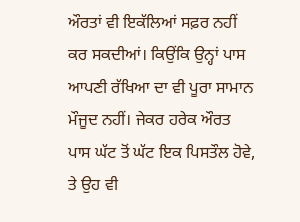ਔਰਤਾਂ ਵੀ ਇਕੱਲਿਆਂ ਸਫ਼ਰ ਨਹੀਂ ਕਰ ਸਕਦੀਆਂ। ਕਿਉਂਕਿ ਉਨ੍ਹਾਂ ਪਾਸ ਆਪਣੀ ਰੱਖਿਆ ਦਾ ਵੀ ਪੂਰਾ ਸਾਮਾਨ ਮੌਜੂਦ ਨਹੀਂ। ਜੇਕਰ ਹਰੇਕ ਔਰਤ ਪਾਸ ਘੱਟ ਤੋਂ ਘੱਟ ਇਕ ਪਿਸਤੌਲ ਹੋਵੇ, ਤੇ ਉਹ ਵੀ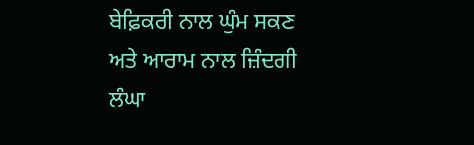ਬੇਫ਼ਿਕਰੀ ਨਾਲ ਘੁੰਮ ਸਕਣ ਅਤੇ ਆਰਾਮ ਨਾਲ ਜ਼ਿੰਦਗੀ ਲੰਘਾ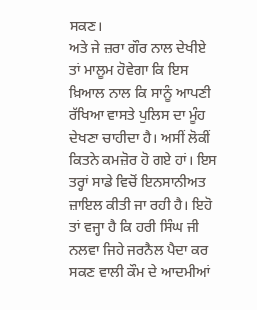ਸਕਣ।
ਅਤੇ ਜੇ ਜ਼ਰਾ ਗੌਰ ਨਾਲ ਦੇਖੀਏ ਤਾਂ ਮਾਲੂਮ ਹੋਵੇਗਾ ਕਿ ਇਸ ਖ਼ਿਆਲ ਨਾਲ ਕਿ ਸਾਨੂੰ ਆਪਣੀ ਰੱਖਿਆ ਵਾਸਤੇ ਪੁਲਿਸ ਦਾ ਮੂੰਹ ਦੇਖਣਾ ਚਾਹੀਦਾ ਹੈ। ਅਸੀਂ ਲੋਕੀਂ ਕਿਤਨੇ ਕਮਜ਼ੋਰ ਹੋ ਗਏ ਹਾਂ। ਇਸ ਤਰ੍ਹਾਂ ਸਾਡੇ ਵਿਚੋਂ ਇਨਸਾਨੀਅਤ ਜ਼ਾਇਲ ਕੀਤੀ ਜਾ ਰਹੀ ਹੈ। ਇਹੋ ਤਾਂ ਵਜ੍ਹਾ ਹੈ ਕਿ ਹਰੀ ਸਿੰਘ ਜੀ ਨਲਵਾ ਜਿਹੇ ਜਰਨੈਲ ਪੈਦਾ ਕਰ ਸਕਣ ਵਾਲੀ ਕੌਮ ਦੇ ਆਦਮੀਆਂ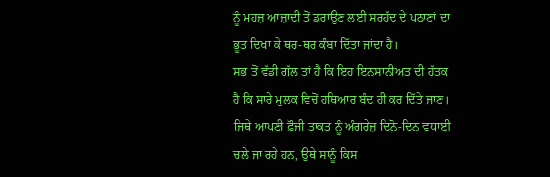ਨੂੰ ਮਹਜ਼ ਆਜ਼ਾਦੀ ਤੋਂ ਡਰਾਉਣ ਲਈ ਸਰਹੱਦ ਦੇ ਪਠਾਣਾਂ ਦਾ ਭੂਤ ਦਿਖਾ ਕੇ ਥਰ-ਥਰ ਕੰਬਾ ਦਿੱਤਾ ਜਾਂਦਾ ਹੈ।
ਸਭ ਤੋਂ ਵੱਡੀ ਗੱਲ ਤਾਂ ਹੈ ਕਿ ਇਹ ਇਨਸਾਨੀਅਤ ਦੀ ਹੱਤਕ ਹੈ ਕਿ ਸਾਰੇ ਮੁਲਕ ਵਿਚੋਂ ਹਥਿਆਰ ਬੰਦ ਹੀ ਕਰ ਦਿੱਤੇ ਜਾਣ। ਜਿਥੇ ਆਪਣੀ ਫ਼ੌਜੀ ਤਾਕਤ ਨੂੰ ਅੰਗਰੇਜ਼ ਦਿਨੋ-ਦਿਨ ਵਧਾਈ ਚਲੇ ਜਾ ਰਹੇ ਹਨ, ਉਥੇ ਸਾਨੂੰ ਕਿਸ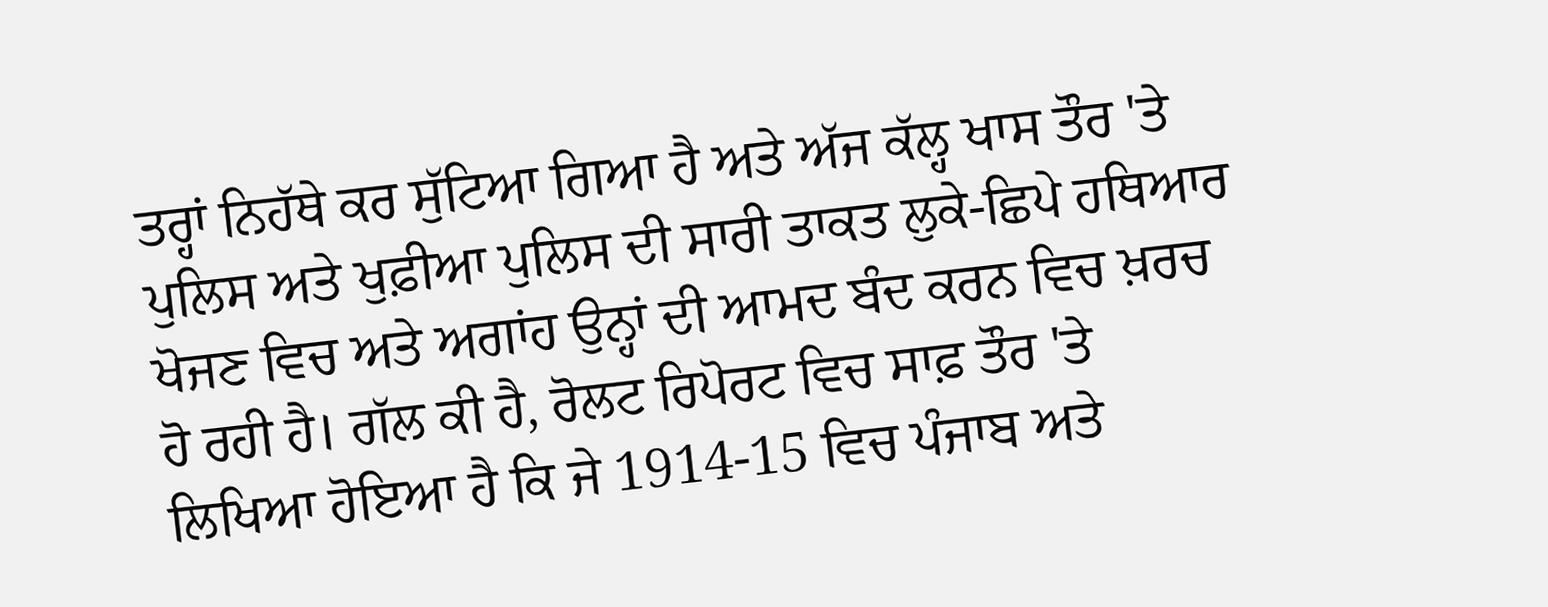ਤਰ੍ਹਾਂ ਨਿਹੱਥੇ ਕਰ ਸੁੱਟਿਆ ਗਿਆ ਹੈ ਅਤੇ ਅੱਜ ਕੱਲ੍ਹ ਖਾਸ ਤੌਰ 'ਤੇ ਪੁਲਿਸ ਅਤੇ ਖੁਫ਼ੀਆ ਪੁਲਿਸ ਦੀ ਸਾਰੀ ਤਾਕਤ ਲੁਕੇ-ਛਿਪੇ ਹਥਿਆਰ ਖੋਜਣ ਵਿਚ ਅਤੇ ਅਗਾਂਹ ਉਨ੍ਹਾਂ ਦੀ ਆਮਦ ਬੰਦ ਕਰਨ ਵਿਚ ਖ਼ਰਚ ਹੋ ਰਹੀ ਹੈ। ਗੱਲ ਕੀ ਹੈ, ਰੋਲਟ ਰਿਪੋਰਟ ਵਿਚ ਸਾਫ਼ ਤੌਰ 'ਤੇ ਲਿਖਿਆ ਹੋਇਆ ਹੈ ਕਿ ਜੇ 1914-15 ਵਿਚ ਪੰਜਾਬ ਅਤੇ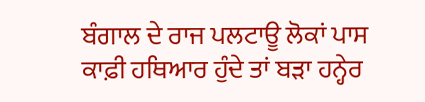ਬੰਗਾਲ ਦੇ ਰਾਜ ਪਲਟਾਊ ਲੋਕਾਂ ਪਾਸ ਕਾਫ਼ੀ ਹਥਿਆਰ ਹੁੰਦੇ ਤਾਂ ਬੜਾ ਹਨ੍ਹੇਰ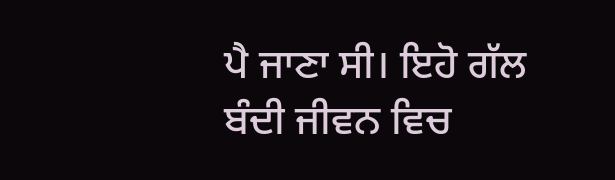ਪੈ ਜਾਣਾ ਸੀ। ਇਹੋ ਗੱਲ ਬੰਦੀ ਜੀਵਨ ਵਿਚ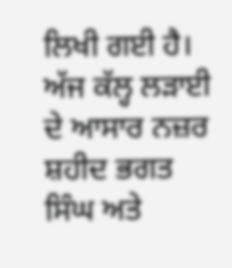ਲਿਖੀ ਗਈ ਹੈ। ਅੱਜ ਕੱਲ੍ਹ ਲੜਾਈ ਦੇ ਆਸਾਰ ਨਜ਼ਰ
ਸ਼ਹੀਦ ਭਗਤ ਸਿੰਘ ਅਤੇ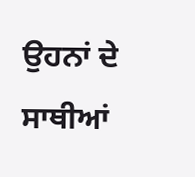ਉਹਨਾਂ ਦੇ ਸਾਥੀਆਂ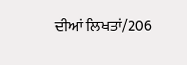ਦੀਆਂ ਲਿਖਤਾਂ/206